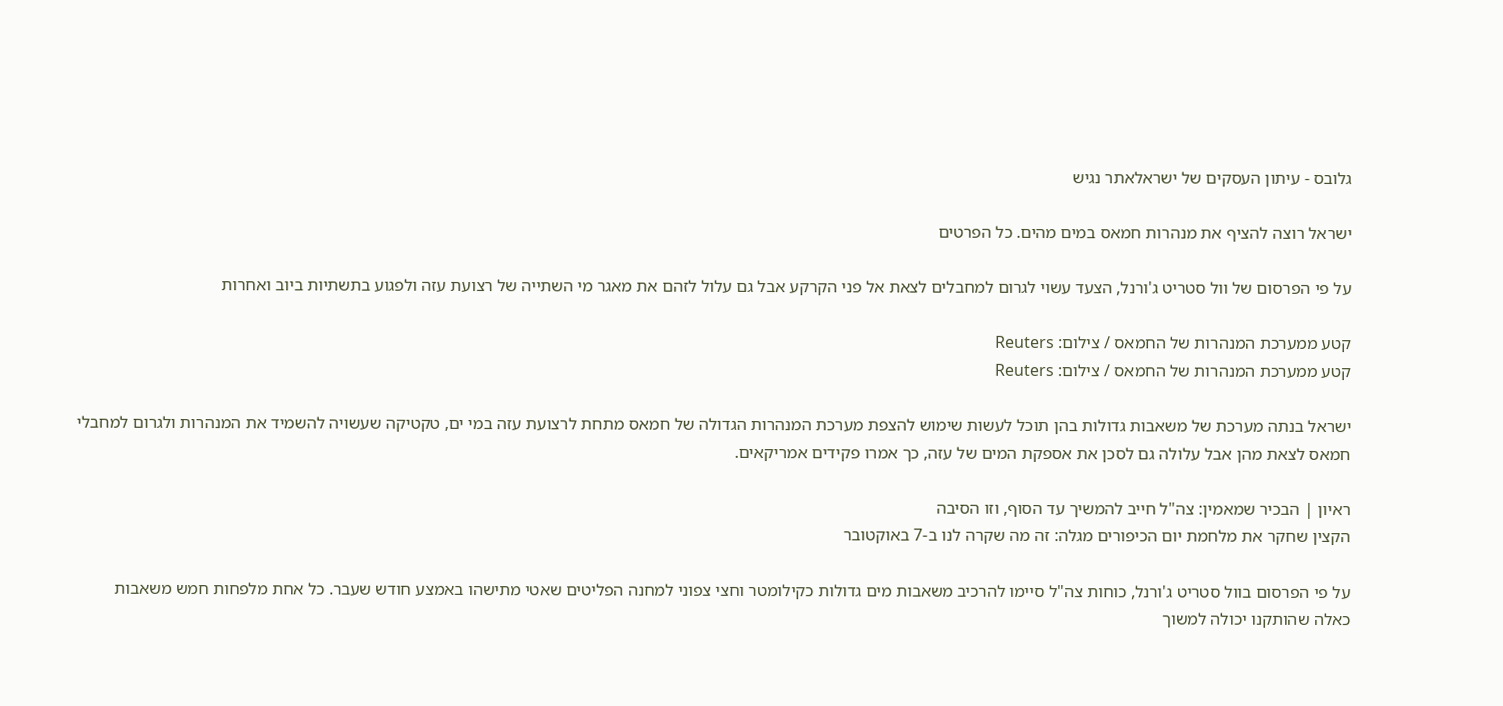גלובס - עיתון העסקים של ישראלאתר נגיש

ישראל רוצה להציף את מנהרות חמאס במים מהים. כל הפרטים

על פי הפרסום של וול סטריט ג'ורנל, הצעד עשוי לגרום למחבלים לצאת אל פני הקרקע אבל גם עלול לזהם את מאגר מי השתייה של רצועת עזה ולפגוע בתשתיות ביוב ואחרות

קטע ממערכת המנהרות של החמאס / צילום: Reuters
קטע ממערכת המנהרות של החמאס / צילום: Reuters

ישראל בנתה מערכת של משאבות גדולות בהן תוכל לעשות שימוש להצפת מערכת המנהרות הגדולה של חמאס מתחת לרצועת עזה במי ים, טקטיקה שעשויה להשמיד את המנהרות ולגרום למחבלי חמאס לצאת מהן אבל עלולה גם לסכן את אספקת המים של עזה, כך אמרו פקידים אמריקאים.

ראיון | הבכיר שמאמין: צה"ל חייב להמשיך עד הסוף, וזו הסיבה
הקצין שחקר את מלחמת יום הכיפורים מגלה: זה מה שקרה לנו ב-7 באוקטובר

על פי הפרסום בוול סטריט ג'ורנל, כוחות צה"ל סיימו להרכיב משאבות מים גדולות כקילומטר וחצי צפוני למחנה הפליטים שאטי מתישהו באמצע חודש שעבר. כל אחת מלפחות חמש משאבות כאלה שהותקנו יכולה למשוך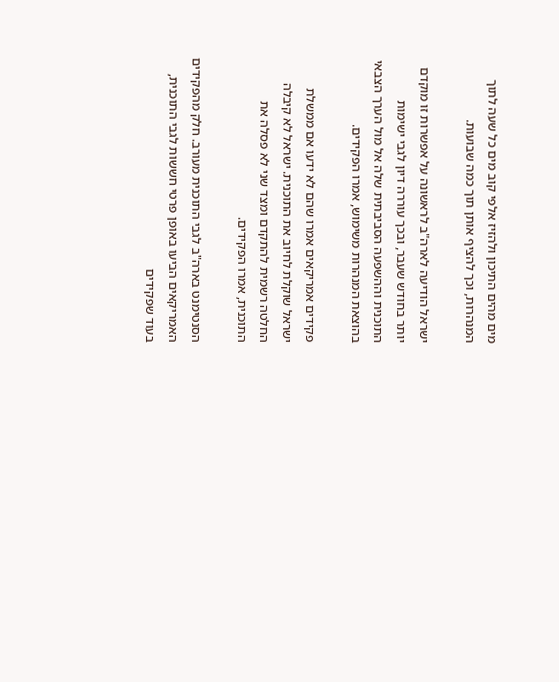מים מהים התיכון ולהזיז אלפי קוב מים כל שעה לתוך המנהרות, וכך להציף אותן תוך כמה שבועות.

ישראל הודיעה לארה"ב לראשונה על אפשרות זו מוקדם יותר בחודש שעבר, ובכך עוררה דיון לגבי ישימות התוכנית וההשפעה הסביבתית שלה אל מול הערך הצבאי בהוצאת המנהרות משימוש, אמרו הפקידים.

פקידים אמריקאים אמרו שהם לא ידעו אם ממשלת ישראל שוקלת לחיוב את התוכנית. ישראל לא קיבלה החלטה רשמית להתקדם ומצד שני לא פסלה את התוכנית, אמרו הפקידים.

הסנטימנט בארה"ב לגבי התוכנית מעורב. חלק מהפקידים האמריקאים הביעו באופן פרטי חששות לגבי התוכנית, בעוד שפקידים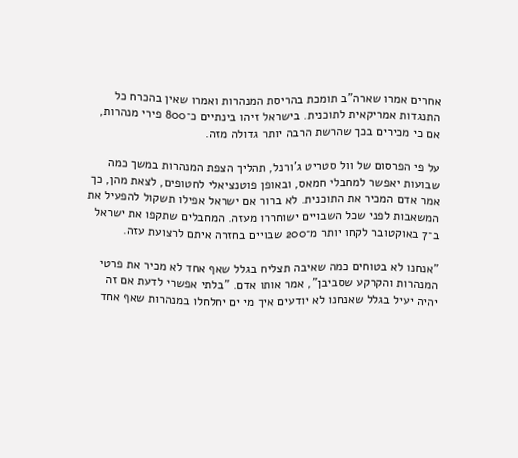אחרים אמרו שארה"ב תומכת בהריסת המנהרות ואמרו שאין בהכרח כל התנגדות אמריקאית לתוכנית. בישראל זיהו בינתיים כ־800 פירי מנהרות, אם כי מכירים בכך שהרשת הרבה יותר גדולה מזה.

על פי הפרסום של וול סטריט ג'ורנל, תהליך הצפת המנהרות במשך כמה שבועות יאפשר למחבלי חמאס, ובאופן פוטנציאלי לחטופים, לצאת מהן, כך אמר אדם המכיר את התוכנית. לא ברור אם ישראל אפילו תשקול להפעיל את המשאבות לפני שכל השבויים ישוחררו מעזה. המחבלים שתקפו את ישראל ב־7 באוקטובר לקחו יותר מ־200 שבויים בחזרה איתם לרצועת עזה.

"אנחנו לא בטוחים כמה שאיבה תצליח בגלל שאף אחד לא מכיר את פרטי המנהרות והקרקע שסביבן", אמר אותו אדם. "בלתי אפשרי לדעת אם זה יהיה יעיל בגלל שאנחנו לא יודעים איך מי ים יחלחלו במנהרות שאף אחד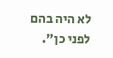לא היה בהם לפני כן".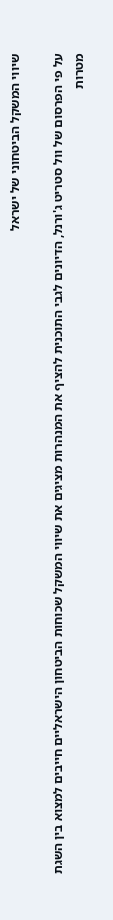שיווי המשקל הביטחוני של ישראל

על פי הפרסום של וול סטריט ג'ורנל, הדיונים לגבי התוכנית להציף את המנהרות מציגים את שיווי המשקל שכוחות הביטחון הישראליים חייבים למצוא בין השגת מטרות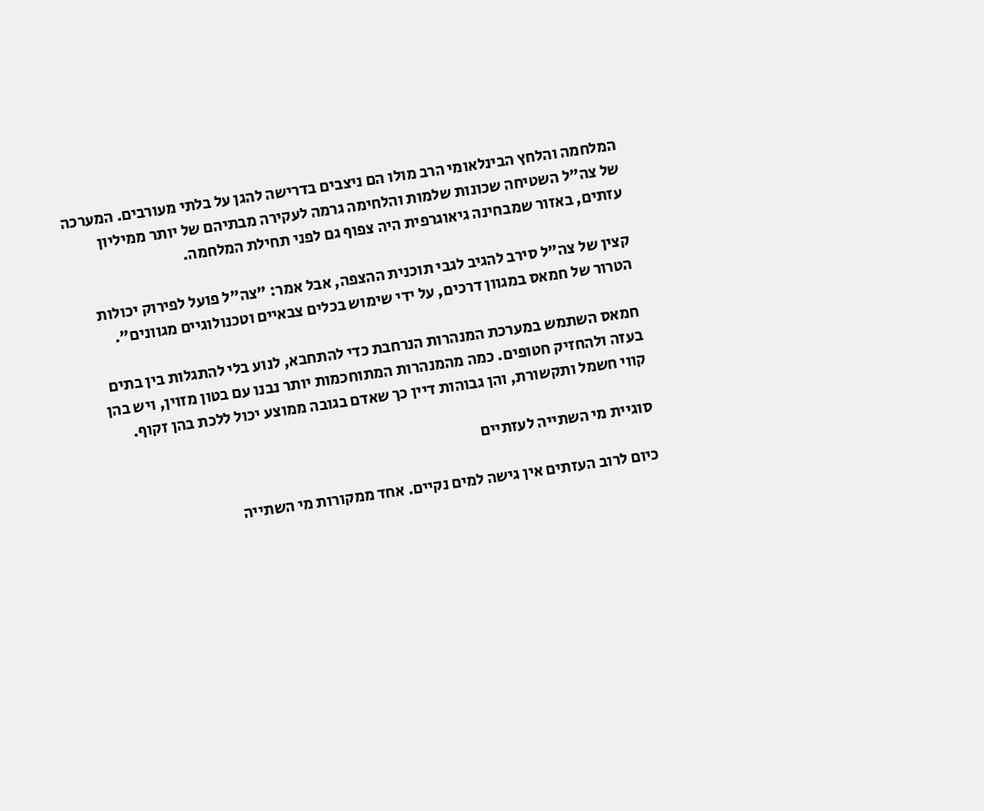המלחמה והלחץ הבינלאומי הרב מולו הם ניצבים בדרישה להגן על בלתי מעורבים. המערכה של צה"ל השטיחה שכונות שלמות והלחימה גרמה לעקירה מבתיהם של יותר ממיליון עזתים, באזור שמבחינה גיאוגרפית היה צפוף גם לפני תחילת המלחמה.

קצין של צה"ל סירב להגיב לגבי תוכנית ההצפה, אבל אמר: "צה"ל פועל לפירוק יכולות הטרור של חמאס במגוון דרכים, על ידי שימוש בכלים צבאיים וטכנולוגיים מגוונים".

חמאס השתמש במערכת המנהרות הנרחבת כדי להתחבא, לנוע בלי להתגלות בין בתים בעזה ולהחזיק חטופים. כמה מהמנהרות המתוחכמות יותר נבנו עם בטון מזוין, ויש בהן קווי חשמל ותקשורת, והן גבוהות דיין כך שאדם בגובה ממוצע יכול ללכת בהן זקוף.

סוגיית מי השתייה לעזתיים

כיום לרוב העזתים אין גישה למים נקיים. אחד ממקורות מי השתייה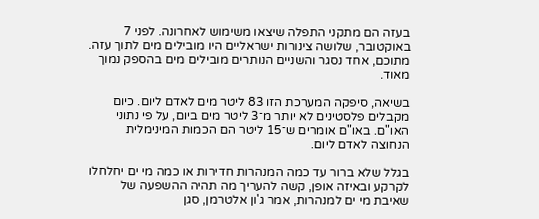בעזה הם מתקני התפלה שיצאו משימוש לאחרונה. לפני 7 באוקטובר, שלושה צינורות ישראליים היו מובילים מים לתוך עזה. מתוכם, אחד נסגר והשניים הנותרים מובילים מים בהספק נמוך מאוד.

בשיאה, סיפקה המערכת הזו 83 ליטר מים לאדם ליום. כיום מקבלים פלסטינים לא יותר מ־3 ליטר מים ביום, על פי נתוני האו"ם. באו"ם אומרים ש־15 ליטר הם הכמות המינימלית הנחוצה לאדם ליום.

בגלל שלא ברור עד כמה המנהרות חדירות או כמה מי ים יחלחלו לקרקע ובאיזה אופן, קשה להעריך מה תהיה ההשפעה של שאיבת מי ים למנהרות, אמר ג'ון אלטרמן, סגן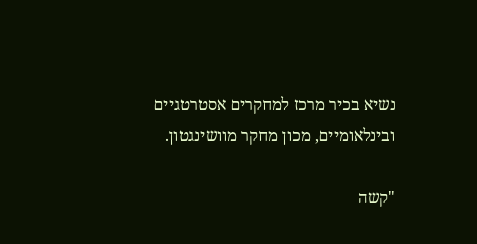נשיא בכיר מרכז למחקרים אסטרטגיים ובינלאומיים, מכון מחקר מוושינגטון.

"קשה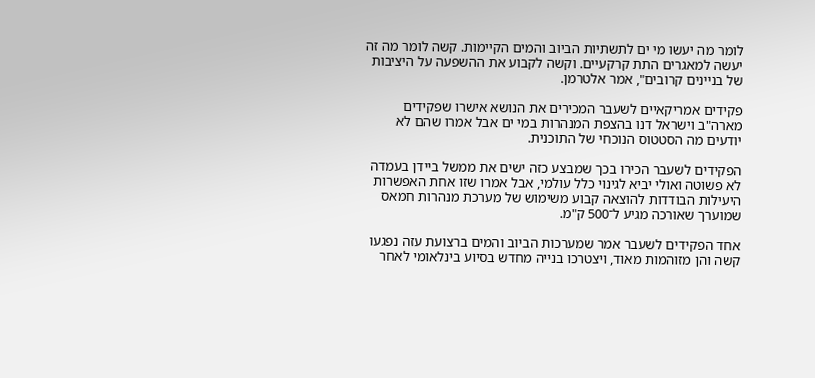לומר מה יעשו מי ים לתשתיות הביוב והמים הקיימות. קשה לומר מה זה יעשה למאגרים התת קרקעיים. וקשה לקבוע את ההשפעה על היציבות של בניינים קרובים", אמר אלטרמן.

פקידים אמריקאיים לשעבר המכירים את הנושא אישרו שפקידים מארה"ב וישראל דנו בהצפת המנהרות במי ים אבל אמרו שהם לא יודעים מה הסטטוס הנוכחי של התוכנית.

הפקידים לשעבר הכירו בכך שמבצע כזה ישים את ממשל ביידן בעמדה לא פשוטה ואולי יביא לגינוי כלל עולמי, אבל אמרו שזו אחת האפשרות היעילות הבודדות להוצאה קבוע משימוש של מערכת מנהרות חמאס שמוערך שאורכה מגיע ל־500 ק"מ.

אחד הפקידים לשעבר אמר שמערכות הביוב והמים ברצועת עזה נפגעו קשה והן מזוהמות מאוד, ויצטרכו בנייה מחדש בסיוע בינלאומי לאחר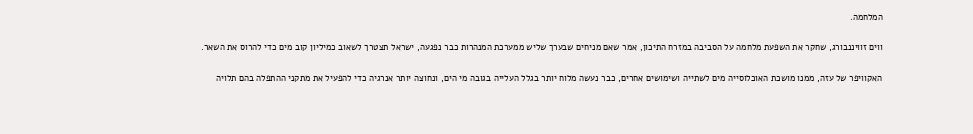המלחמה.

ווים זוויננבורג, שחקר את השפעת מלחמה על הסביבה במזרח התיכון, אמר שאם מניחים שבערך שליש ממערכת המנהרות כבר נפגעה, ישראל תצטרך לשאוב כמיליון קוב מים כדי להרוס את השאר.

האקוויפר של עזה, ממנו מושכת האוכלוסייה מים לשתייה ושימושים אחרים, כבר נעשה מלוח יותר בגלל העלייה בגובה מי הים, ונחוצה יותר אנרגיה כדי להפעיל את מתקני ההתפלה בהם תלויה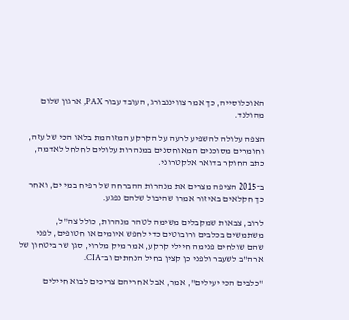האוכלוסייה, כך אמר צוויננבורג, העובד עבור PAX, ארגון שלום מהולנד.

הצפה עלולה להשפיע לרעה על הקרקע המזוהמת בלאו הכי של עזה, וחומרים מסוכנים המאוחסנים במנהרות עלולים לחלחל לאדמה, כתב החוקר בדואר אלקטרוני.

ב־2015 הציפה מצרים את מנהרות ההברחה של רפיח במי ים, ואחר כך חקלאים באיזור אמרו שהיבול שלהם נפגע.

לרוב, צבאות שמקבלים משימה לטהר מנהרות, כולל צה"ל, משתמשים בכלבים ורובוטים כדי לחפש איומים או חטופים, לפני שהם שולחים פנימה חיילי קרקע, אמר מיק מלרוי, סגן שר ביטחון של ארה"ב לשעבר ולפני כן קצין בחיל הנחתים וב־CIA.

"כלבים הכי יעילים", אמר, אבל אחריהם צריכים לבוא חיילים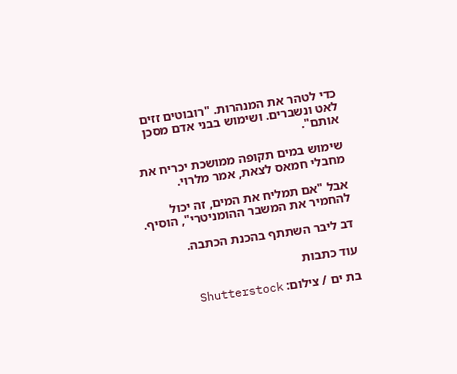כדי לטהר את המנהרות. "רובוטים זזים לאט ונשברים. ושימוש בבני אדם מסכן אותם".

שימוש במים תקופה ממושכת יכריח את מחבלי חמאס לצאת, אמר מלרוי.

אבל "אם תמליח את המים, זה יכול להחמיר את המשבר ההומניטרי", הוסיף.

דב ליבר השתתף בהכנת הכתבה.

עוד כתבות

בת ים / צילום: Shutterstock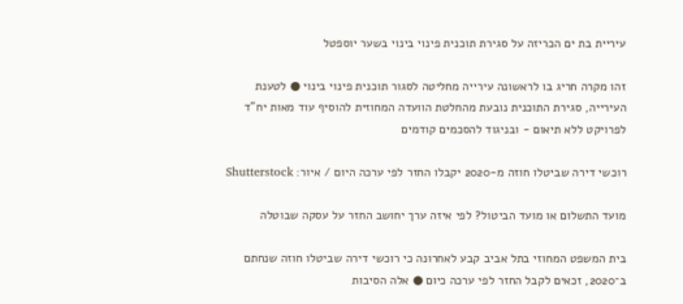עיריית בת ים הכריזה על סגירת תוכנית פינוי בינוי בשער יוספטל

זהו מקרה חריג בו לראשונה עירייה מחליטה לסגור תוכנית פינוי בינוי ● לטענת העירייה, סגירת התוכנית נובעת מהחלטת הוועדה המחוזית להוסיף עוד מאות יח"ד לפרויקט ללא תיאום - ובניגוד להסכמים קודמים

רוכשי דירה שביטלו חוזה מ-2020 יקבלו החזר לפי ערכה היום / איור: Shutterstock

מועד התשלום או מועד הביטול? לפי איזה ערך יחושב החזר על עסקה שבוטלה

בית המשפט המחוזי בתל אביב קבע לאחרונה כי רוכשי דירה שביטלו חוזה שנחתם ב־2020, זכאים לקבל החזר לפי ערכה כיום ● אלה הסיבות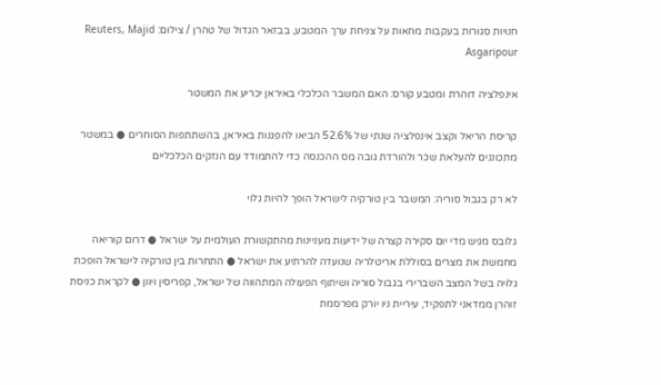חנויות סגורות בעקבות מחאות על צניחת ערך המטבע, בבזאר הגדול של טהרן / צילום: Reuters, Majid Asgaripour

אינפלציה דוהרת ומטבע קורס: האם המשבר הכלכלי באיראן יכריע את המשטר

קריסת הריאל וקצב אינפלציה שנתי של 52.6% הביאו להפגנות באיראן, בהשתתפות הסוחרים ● במשטר מתכוננים להעלאת שכר ולהורדת גובה מס ההכנסה כדי להתמודד עם הנזקים הכלכליים

לא רק בגבול סוריה: המשבר בין טורקיה לישראל הופך להיות גלוי

גלובס מגיש מדי יום סקירה קצרה של ידיעות מעניינות מהתקשורת העולמית על ישראל ● דרום קוריאה מחמשת את מצרים בסוללת אריטלריה שנועדה להרתיע את ישראל ● התחרות בין טורקיה לישראל הופכת גלויה בשל המצב השברירי בגבול סוריה ושיתוף הפעולה המתהווה של ישראל, קפריסין ויוון ● לקראת כניסת זוהרן ממדאני לתפקיד, עיריית ניו יורק מפרסמת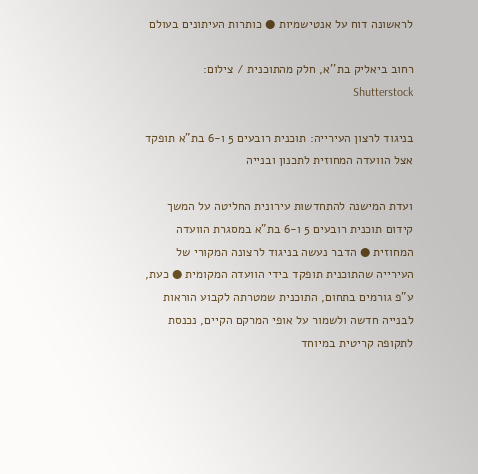לראשונה דוח על אנטישמיות ● כותרות העיתונים בעולם

רחוב ביאליק בת''א, חלק מהתוכנית / צילום: Shutterstock

בניגוד לרצון העירייה: תוכנית רובעים 5 ו-6 בת"א תופקד אצל הוועדה המחוזית לתכנון ובנייה

ועדת המישנה להתחדשות עירונית החליטה על המשך קידום תוכנית רובעים 5 ו-6 בת"א במסגרת הוועדה המחוזית ● הדבר נעשה בניגוד לרצונה המקורי של העירייה שהתוכנית תופקד בידי הוועדה המקומית ● כעת, ע"פ גורמים בתחום, התוכנית שמטרתה לקבוע הוראות לבנייה חדשה ולשמור על אופי המרקם הקיים, נכנסת לתקופה קריטית במיוחד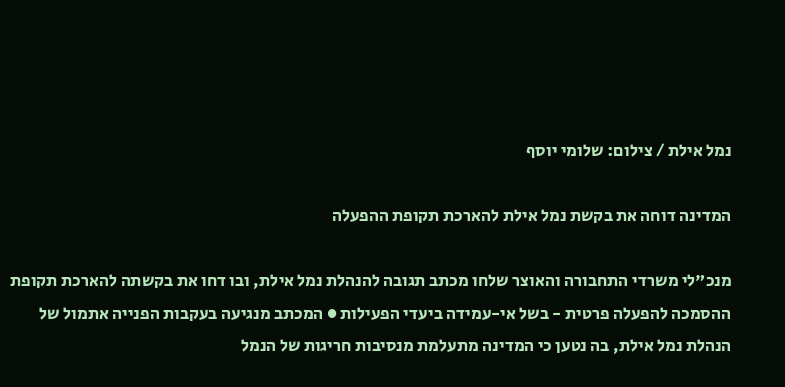נמל אילת / צילום: שלומי יוסף

המדינה דוחה את בקשת נמל אילת להארכת תקופת ההפעלה

מנכ"לי משרדי התחבורה והאוצר שלחו מכתב תגובה להנהלת נמל אילת, ובו דחו את בקשתה להארכת תקופת ההסמכה להפעלה פרטית - בשל אי-עמידה ביעדי הפעילות ● המכתב מנגיעה בעקבות הפנייה אתמול של הנהלת נמל אילת, בה נטען כי המדינה מתעלמת מנסיבות חריגות של הנמל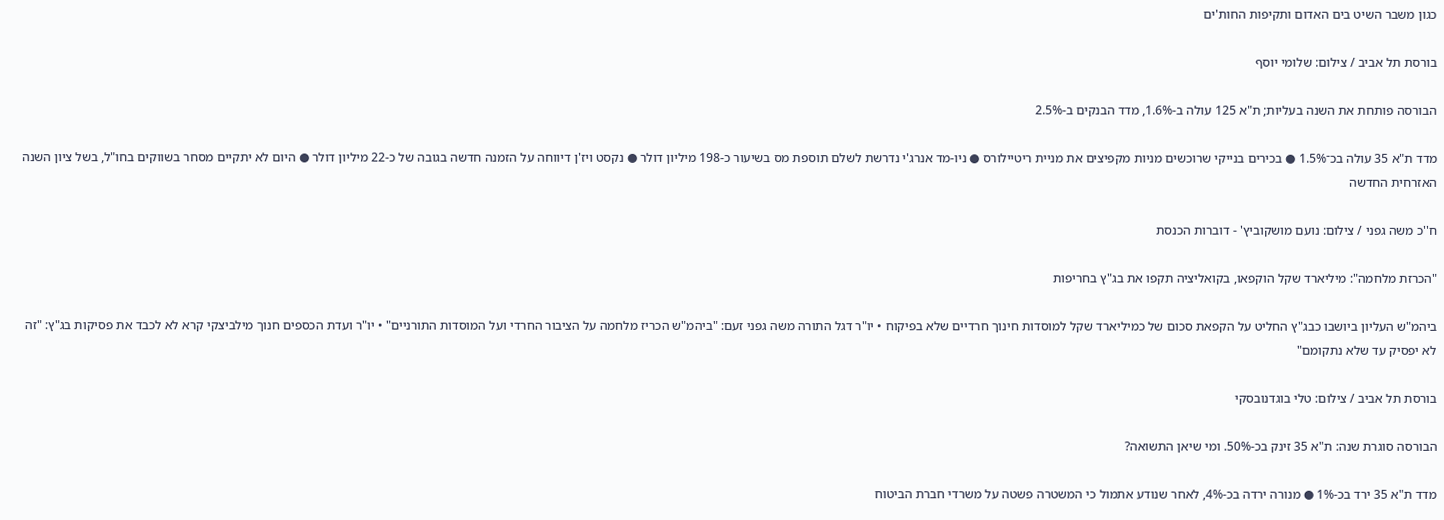כגון משבר השיט בים האדום ותקיפות החות'ים

בורסת תל אביב / צילום: שלומי יוסף

הבורסה פותחת את השנה בעליות; ת"א 125 עולה ב-1.6%, מדד הבנקים ב-2.5%

מדד ת"א 35 עולה בכ־1.5% ● בכירים בנייקי שרוכשים מניות מקפיצים את מניית ריטיילורס ● ניו-מד אנרג'י נדרשת לשלם תוספת מס בשיעור כ-198 מיליון דולר ● נקסט ויז'ן דיווחה על הזמנה חדשה בגובה של כ-22 מיליון דולר ● היום לא יתקיים מסחר בשווקים בחו"ל, בשל ציון השנה האזרחית החדשה

ח''כ משה גפני / צילום: נועם מושקוביץ' - דוברות הכנסת

"הכרזת מלחמה": מיליארד שקל הוקפאו, בקואליציה תקפו את בג"ץ בחריפות

ביהמ"ש העליון ביושבו כבג"ץ החליט על הקפאת סכום של כמיליארד שקל למוסדות חינוך חרדיים שלא בפיקוח • יו"ר דגל התורה משה גפני זעם: "ביהמ"ש הכריז מלחמה על הציבור החרדי ועל המוסדות התורניים" • יו"ר ועדת הכספים חנוך מילביצקי קרא לא לכבד את פסיקות בג"ץ: "זה לא יפסיק עד שלא נתקומם"

בורסת תל אביב / צילום: טלי בוגדנובסקי

הבורסה סוגרת שנה: ת"א 35 זינק בכ-50%. ומי שיאן התשואה?

מדד ת"א 35 ירד בכ-1% ● מנורה ירדה בכ-4%, לאחר שנודע אתמול כי המשטרה פשטה על משרדי חברת הביטוח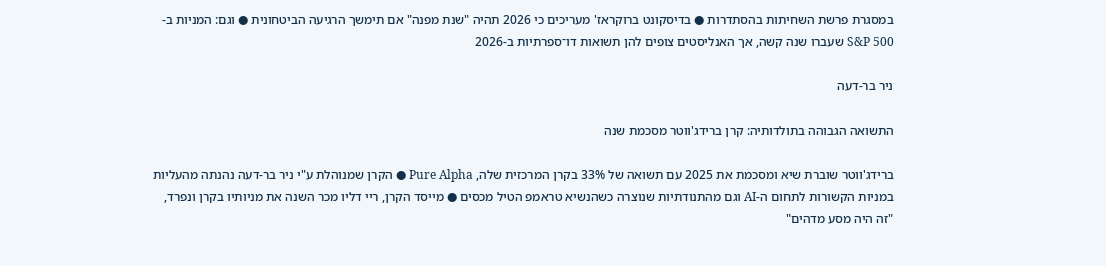במסגרת פרשת השחיתות בהסתדרות ● בדיסקונט ברוקראז' מעריכים כי 2026 תהיה "שנת מפנה" אם תימשך הרגיעה הביטחונית ● וגם: המניות ב-S&P 500 שעברו שנה קשה, אך האנליסטים צופים להן תשואות דו־ספרתיות ב-2026

ניר בר-דעה

התשואה הגבוהה בתולדותיה: קרן ברידג'ווטר מסכמת שנה

ברידג'ווטר שוברת שיא ומסכמת את 2025 עם תשואה של 33% בקרן המרכזית שלה, Pure Alpha ● הקרן שמנוהלת ע"י ניר בר-דעה נהנתה מהעליות במניות הקשורות לתחום ה-AI וגם מהתנודתיות שנוצרה כשהנשיא טראמפ הטיל מכסים ● מייסד הקרן, ריי דליו מכר השנה את מניותיו בקרן ונפרד, "זה היה מסע מדהים"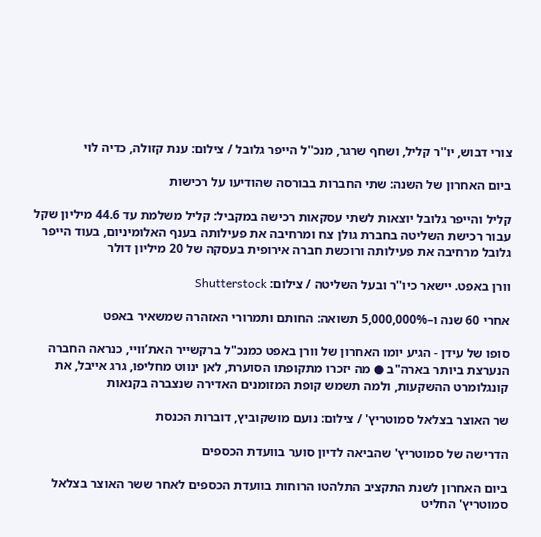צורי דבוש, יו''ר קליל, ושחף שרגר, מנכ''ל הייפר גלובל / צילום: ענת קזולה, כדיה לוי

ביום האחרון של השנה: שתי החברות בבורסה שהודיעו על רכישות

קליל והייפר גלובל יוצאות לשתי עסקאות רכישה במקביל: קליל משלמת עד 44.6 מיליון שקל עבור רכישת השליטה בחברת גולן צח ומרחיבה את פעילותה בענף האלומיניום, בעוד הייפר גלובל מרחיבה את פעילותה ורוכשת חברה אירופית בעסקה של 20 מיליון דולר

וורן באפט. יישאר כיו''ר ובעל השליטה / צילום: Shutterstock

אחרי 60 שנה ו–5,000,000% תשואה: החותם ותמרורי האזהרה שמשאיר באפט

סופו של עידן - הגיע יומו האחרון של וורן באפט כמנכ"ל ברקשייר האת’וויי, כנראה החברה הנערצת ביותר בארה"ב ● מה יזכרו מתקופתו הסוערת, לאן ינווט מחליפו, גרג אייבל, את קונגלומרט ההשקעות, ולמה תשמש קופת המזומנים האדירה שנצברה בקנאות

שר האוצר בצלאל סמוטריץ' / צילום: נועם מושקוביץ, דוברות הכנסת

הדרישה של סמוטריץ' שהביאה לדיון סוער בוועדת הכספים

ביום האחרון לשנת התקציב התלהטו הרוחות בוועדת הכספים לאחר ששר האוצר בצלאל סמוטריץ' החליט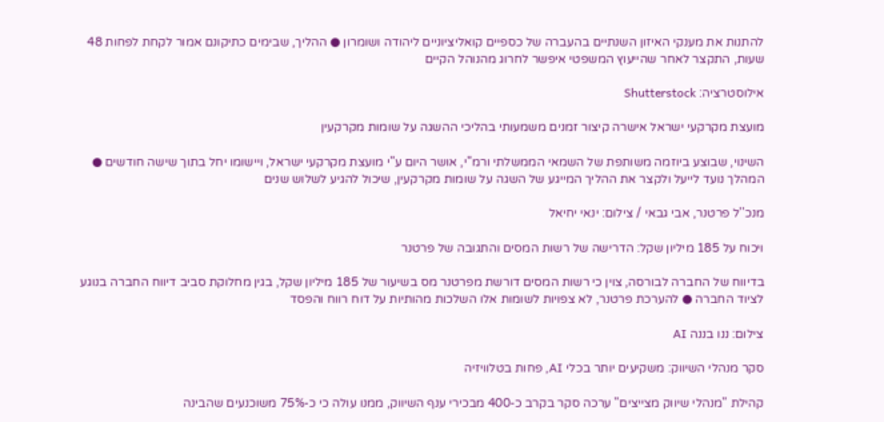להתנות את מענקי האיזון השנתיים בהעברה של כספיים קואליציוניים ליהודה ושומרון ● ההליך, שבימים כתיקונם אמור לקחת לפחות 48 שעות, התקצר לאחר שהייעוץ המשפטי איפשר לחרוג מהנוהל הקיים

אילוסטרציה: Shutterstock

מועצת מקרקעי ישראל אישרה קיצור זמנים משמעותי בהליכי ההשגה על שומות מקרקעין

השינוי, שבוצע ביוזמה משותפת של השמאי הממשלתי ורמ"י, אושר היום ע"י מועצת מקרקעי ישראל, ויישומו יחל בתוך שישה חודשים ● המהלך נועד לייעל ולקצר את ההליך המייגע של השגה על שומות מקרקעין, שיכול להגיע לשלוש שנים

מנכ''ל פרטנר, אבי גבאי / צילום: ינאי יחיאל

ויכוח על 185 מיליון שקל: הדרישה של רשות המסים והתגובה של פרטנר

בדיווח של החברה לבורסה, צוין כי רשות המסים דורשת מפרטנר מס בשיעור של 185 מיליון שקל, בגין מחלוקת סביב דיווח החברה בנוגע לציוד החברה ● להערכת פרטנר, לא צפויות לשומות אלו השלכות מהותיות על דוח רווח והפסד

צילום: ננו בננה AI

סקר מנהלי השיווק: משקיעים יותר בכלי AI, פחות בטלוויזיה

קהילת "מנהלי שיווק מצייצים" ערכה סקר בקרב כ-400 מבכירי ענף השיווק, ממנו עולה כי כ-75% משוכנעים שהבינה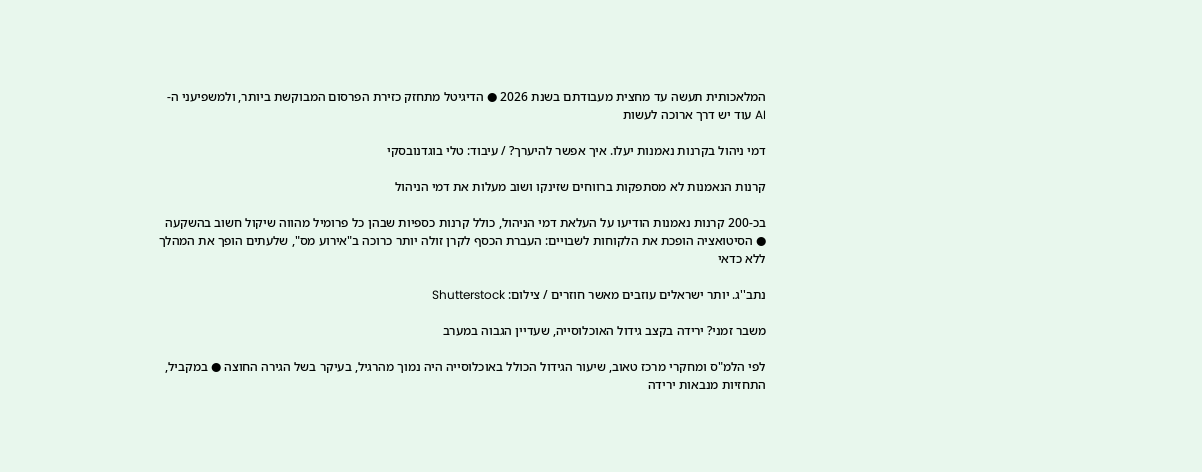המלאכותית תעשה עד מחצית מעבודתם בשנת 2026 ● הדיגיטל מתחזק כזירת הפרסום המבוקשת ביותר, ולמשפיעני ה-AI עוד יש דרך ארוכה לעשות

דמי ניהול בקרנות נאמנות יעלו. איך אפשר להיערך? / עיבוד: טלי בוגדנובסקי

קרנות הנאמנות לא מסתפקות ברווחים שזינקו ושוב מעלות את דמי הניהול

בכ-200 קרנות נאמנות הודיעו על העלאת דמי הניהול, כולל קרנות כספיות שבהן כל פרומיל מהווה שיקול חשוב בהשקעה ● הסיטואציה הופכת את הלקוחות לשבויים: העברת הכסף לקרן זולה יותר כרוכה ב"אירוע מס", שלעתים הופך את המהלך ללא כדאי

נתב''ג. יותר ישראלים עוזבים מאשר חוזרים / צילום: Shutterstock

משבר זמני? ירידה בקצב גידול האוכלוסייה, שעדיין הגבוה במערב

לפי הלמ"ס ומחקרי מרכז טאוב, שיעור הגידול הכולל באוכלוסייה היה נמוך מהרגיל, בעיקר בשל הגירה החוצה ● במקביל, התחזיות מנבאות ירידה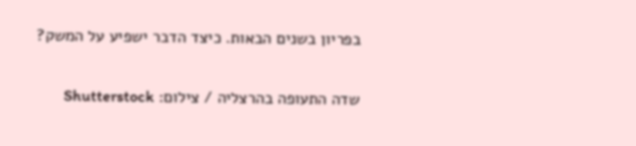בפריון בשנים הבאות. כיצד הדבר ישפיע על המשק?

שדה התעופה בהרצליה / צילום: Shutterstock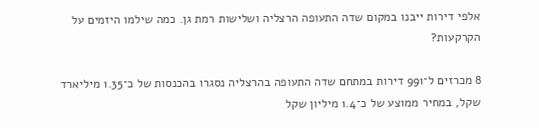אלפי דירות ייבנו במקום שדה התעופה הרצליה ושלישות רמת גן. כמה שילמו היזמים על הקרקעות?

8 מכרזים ל־991 דירות במתחם שדה התעופה בהרצליה נסגרו בהכנסות של כ־1.35 מיליארד שקל, במחיר ממוצע של כ־1.4 מיליון שקל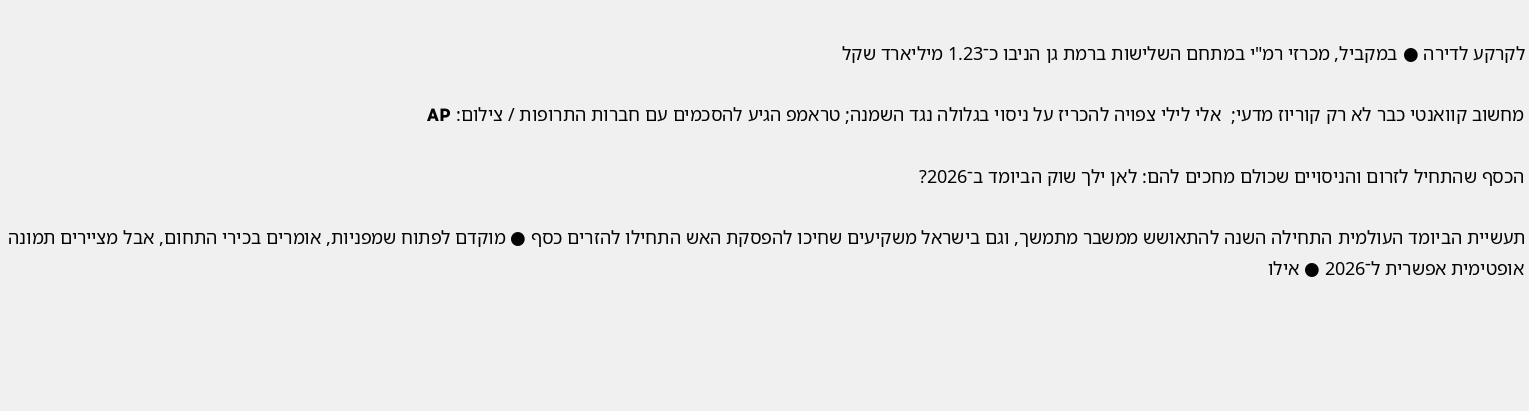לקרקע לדירה ● במקביל, מכרזי רמ"י במתחם השלישות ברמת גן הניבו כ־1.23 מיליארד שקל

מחשוב קוואנטי כבר לא רק קוריוז מדעי;  אלי לילי צפויה להכריז על ניסוי בגלולה נגד השמנה; טראמפ הגיע להסכמים עם חברות התרופות / צילום: AP

הכסף שהתחיל לזרום והניסויים שכולם מחכים להם: לאן ילך שוק הביומד ב־2026?

תעשיית הביומד העולמית התחילה השנה להתאושש ממשבר מתמשך, וגם בישראל משקיעים שחיכו להפסקת האש התחילו להזרים כסף ● מוקדם לפתוח שמפניות, אומרים בכירי התחום, אבל מציירים תמונה אופטימית אפשרית ל־2026 ● אילו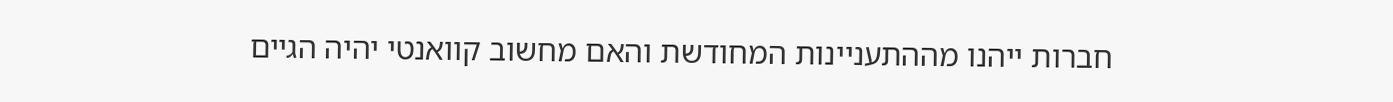חברות ייהנו מההתעניינות המחודשת והאם מחשוב קוואנטי יהיה הגיים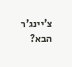צ'יינג'ר הבא?